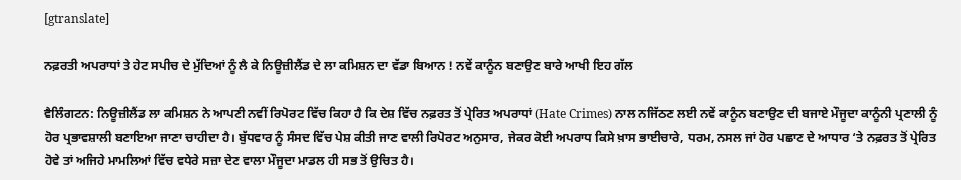[gtranslate]

ਨਫ਼ਰਤੀ ਅਪਰਾਧਾਂ ਤੇ ਹੇਟ ਸਪੀਚ ਦੇ ਮੁੱਦਿਆਂ ਨੂੰ ਲੈ ਕੇ ਨਿਊਜ਼ੀਲੈਂਡ ਦੇ ਲਾ ਕਮਿਸ਼ਨ ਦਾ ਵੱਡਾ ਬਿਆਨ ! ਨਵੇਂ ਕਾਨੂੰਨ ਬਣਾਉਣ ਬਾਰੇ ਆਖੀ ਇਹ ਗੱਲ

ਵੈਲਿੰਗਟਨ: ਨਿਊਜ਼ੀਲੈਂਡ ਲਾ ਕਮਿਸ਼ਨ ਨੇ ਆਪਣੀ ਨਵੀਂ ਰਿਪੋਰਟ ਵਿੱਚ ਕਿਹਾ ਹੈ ਕਿ ਦੇਸ਼ ਵਿੱਚ ਨਫ਼ਰਤ ਤੋਂ ਪ੍ਰੇਰਿਤ ਅਪਰਾਧਾਂ (Hate Crimes) ਨਾਲ ਨਜਿੱਠਣ ਲਈ ਨਵੇਂ ਕਾਨੂੰਨ ਬਣਾਉਣ ਦੀ ਬਜਾਏ ਮੌਜੂਦਾ ਕਾਨੂੰਨੀ ਪ੍ਰਣਾਲੀ ਨੂੰ ਹੋਰ ਪ੍ਰਭਾਵਸ਼ਾਲੀ ਬਣਾਇਆ ਜਾਣਾ ਚਾਹੀਦਾ ਹੈ। ਬੁੱਧਵਾਰ ਨੂੰ ਸੰਸਦ ਵਿੱਚ ਪੇਸ਼ ਕੀਤੀ ਜਾਣ ਵਾਲੀ ਰਿਪੋਰਟ ਅਨੁਸਾਰ, ਜੇਕਰ ਕੋਈ ਅਪਰਾਧ ਕਿਸੇ ਖ਼ਾਸ ਭਾਈਚਾਰੇ, ਧਰਮ, ਨਸਲ ਜਾਂ ਹੋਰ ਪਛਾਣ ਦੇ ਆਧਾਰ ‘ਤੇ ਨਫ਼ਰਤ ਤੋਂ ਪ੍ਰੇਰਿਤ ਹੋਵੇ ਤਾਂ ਅਜਿਹੇ ਮਾਮਲਿਆਂ ਵਿੱਚ ਵਧੇਰੇ ਸਜ਼ਾ ਦੇਣ ਵਾਲਾ ਮੌਜੂਦਾ ਮਾਡਲ ਹੀ ਸਭ ਤੋਂ ਉਚਿਤ ਹੈ।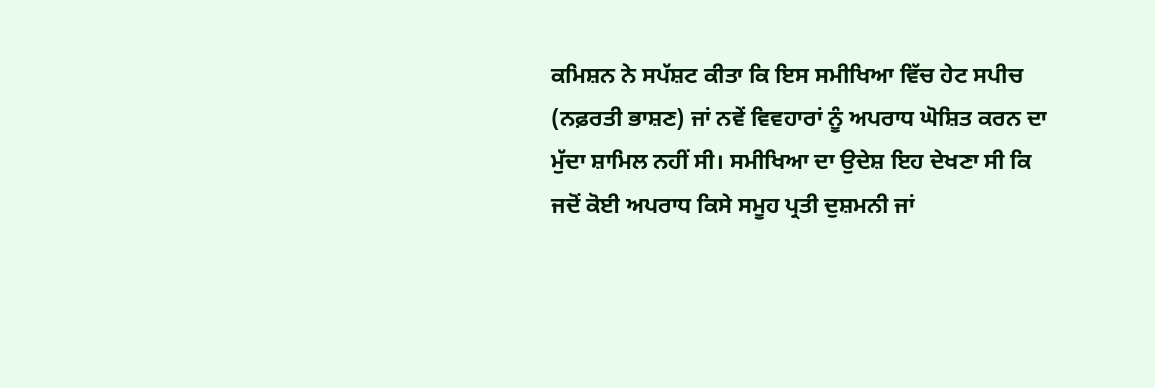ਕਮਿਸ਼ਨ ਨੇ ਸਪੱਸ਼ਟ ਕੀਤਾ ਕਿ ਇਸ ਸਮੀਖਿਆ ਵਿੱਚ ਹੇਟ ਸਪੀਚ (ਨਫ਼ਰਤੀ ਭਾਸ਼ਣ) ਜਾਂ ਨਵੇਂ ਵਿਵਹਾਰਾਂ ਨੂੰ ਅਪਰਾਧ ਘੋਸ਼ਿਤ ਕਰਨ ਦਾ ਮੁੱਦਾ ਸ਼ਾਮਿਲ ਨਹੀਂ ਸੀ। ਸਮੀਖਿਆ ਦਾ ਉਦੇਸ਼ ਇਹ ਦੇਖਣਾ ਸੀ ਕਿ ਜਦੋਂ ਕੋਈ ਅਪਰਾਧ ਕਿਸੇ ਸਮੂਹ ਪ੍ਰਤੀ ਦੁਸ਼ਮਨੀ ਜਾਂ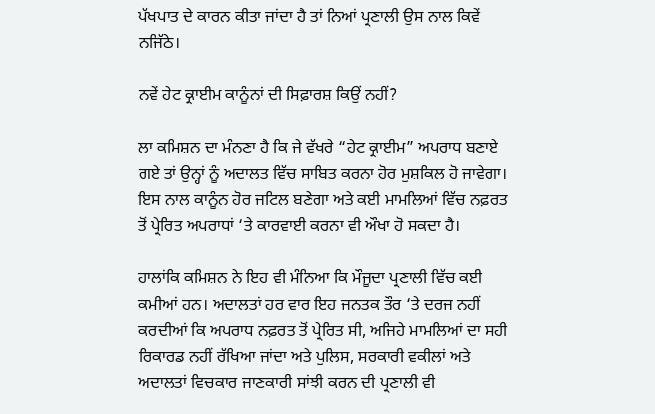ਪੱਖਪਾਤ ਦੇ ਕਾਰਨ ਕੀਤਾ ਜਾਂਦਾ ਹੈ ਤਾਂ ਨਿਆਂ ਪ੍ਰਣਾਲੀ ਉਸ ਨਾਲ ਕਿਵੇਂ ਨਜਿੱਠੇ।

ਨਵੇਂ ਹੇਟ ਕ੍ਰਾਈਮ ਕਾਨੂੰਨਾਂ ਦੀ ਸਿਫ਼ਾਰਸ਼ ਕਿਉਂ ਨਹੀਂ?

ਲਾ ਕਮਿਸ਼ਨ ਦਾ ਮੰਨਣਾ ਹੈ ਕਿ ਜੇ ਵੱਖਰੇ “ਹੇਟ ਕ੍ਰਾਈਮ” ਅਪਰਾਧ ਬਣਾਏ ਗਏ ਤਾਂ ਉਨ੍ਹਾਂ ਨੂੰ ਅਦਾਲਤ ਵਿੱਚ ਸਾਬਿਤ ਕਰਨਾ ਹੋਰ ਮੁਸ਼ਕਿਲ ਹੋ ਜਾਵੇਗਾ। ਇਸ ਨਾਲ ਕਾਨੂੰਨ ਹੋਰ ਜਟਿਲ ਬਣੇਗਾ ਅਤੇ ਕਈ ਮਾਮਲਿਆਂ ਵਿੱਚ ਨਫ਼ਰਤ ਤੋਂ ਪ੍ਰੇਰਿਤ ਅਪਰਾਧਾਂ ‘ਤੇ ਕਾਰਵਾਈ ਕਰਨਾ ਵੀ ਔਖਾ ਹੋ ਸਕਦਾ ਹੈ।

ਹਾਲਾਂਕਿ ਕਮਿਸ਼ਨ ਨੇ ਇਹ ਵੀ ਮੰਨਿਆ ਕਿ ਮੌਜੂਦਾ ਪ੍ਰਣਾਲੀ ਵਿੱਚ ਕਈ ਕਮੀਆਂ ਹਨ। ਅਦਾਲਤਾਂ ਹਰ ਵਾਰ ਇਹ ਜਨਤਕ ਤੌਰ ‘ਤੇ ਦਰਜ ਨਹੀਂ ਕਰਦੀਆਂ ਕਿ ਅਪਰਾਧ ਨਫ਼ਰਤ ਤੋਂ ਪ੍ਰੇਰਿਤ ਸੀ, ਅਜਿਹੇ ਮਾਮਲਿਆਂ ਦਾ ਸਹੀ ਰਿਕਾਰਡ ਨਹੀਂ ਰੱਖਿਆ ਜਾਂਦਾ ਅਤੇ ਪੁਲਿਸ, ਸਰਕਾਰੀ ਵਕੀਲਾਂ ਅਤੇ ਅਦਾਲਤਾਂ ਵਿਚਕਾਰ ਜਾਣਕਾਰੀ ਸਾਂਝੀ ਕਰਨ ਦੀ ਪ੍ਰਣਾਲੀ ਵੀ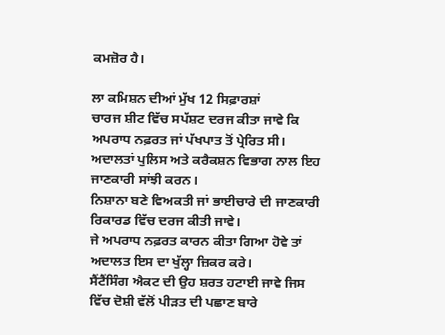ਕਮਜ਼ੋਰ ਹੈ।

ਲਾ ਕਮਿਸ਼ਨ ਦੀਆਂ ਮੁੱਖ 12 ਸਿਫ਼ਾਰਸ਼ਾਂ
ਚਾਰਜ ਸ਼ੀਟ ਵਿੱਚ ਸਪੱਸ਼ਟ ਦਰਜ ਕੀਤਾ ਜਾਵੇ ਕਿ ਅਪਰਾਧ ਨਫ਼ਰਤ ਜਾਂ ਪੱਖਪਾਤ ਤੋਂ ਪ੍ਰੇਰਿਤ ਸੀ।
ਅਦਾਲਤਾਂ ਪੁਲਿਸ ਅਤੇ ਕਰੈਕਸ਼ਨ ਵਿਭਾਗ ਨਾਲ ਇਹ ਜਾਣਕਾਰੀ ਸਾਂਝੀ ਕਰਨ।
ਨਿਸ਼ਾਨਾ ਬਣੇ ਵਿਅਕਤੀ ਜਾਂ ਭਾਈਚਾਰੇ ਦੀ ਜਾਣਕਾਰੀ ਰਿਕਾਰਡ ਵਿੱਚ ਦਰਜ ਕੀਤੀ ਜਾਵੇ।
ਜੇ ਅਪਰਾਧ ਨਫ਼ਰਤ ਕਾਰਨ ਕੀਤਾ ਗਿਆ ਹੋਵੇ ਤਾਂ ਅਦਾਲਤ ਇਸ ਦਾ ਖੁੱਲ੍ਹਾ ਜ਼ਿਕਰ ਕਰੇ।
ਸੈਂਟੈਂਸਿੰਗ ਐਕਟ ਦੀ ਉਹ ਸ਼ਰਤ ਹਟਾਈ ਜਾਵੇ ਜਿਸ ਵਿੱਚ ਦੋਸ਼ੀ ਵੱਲੋਂ ਪੀੜਤ ਦੀ ਪਛਾਣ ਬਾਰੇ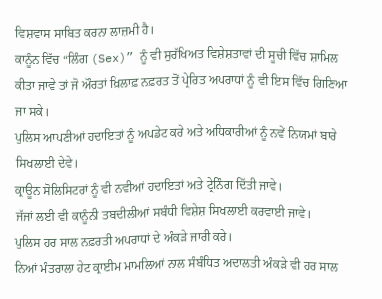ਵਿਸ਼ਵਾਸ ਸਾਬਿਤ ਕਰਨਾ ਲਾਜ਼ਮੀ ਹੈ।
ਕਾਨੂੰਨ ਵਿੱਚ “ਲਿੰਗ (Sex)” ਨੂੰ ਵੀ ਸੁਰੱਖਿਅਤ ਵਿਸ਼ੇਸ਼ਤਾਵਾਂ ਦੀ ਸੂਚੀ ਵਿੱਚ ਸ਼ਾਮਿਲ ਕੀਤਾ ਜਾਵੇ ਤਾਂ ਜੋ ਔਰਤਾਂ ਖ਼ਿਲਾਫ਼ ਨਫ਼ਰਤ ਤੋਂ ਪ੍ਰੇਰਿਤ ਅਪਰਾਧਾਂ ਨੂੰ ਵੀ ਇਸ ਵਿੱਚ ਗਿਣਿਆ ਜਾ ਸਕੇ।
ਪੁਲਿਸ ਆਪਣੀਆਂ ਹਦਾਇਤਾਂ ਨੂੰ ਅਪਡੇਟ ਕਰੇ ਅਤੇ ਅਧਿਕਾਰੀਆਂ ਨੂੰ ਨਵੇਂ ਨਿਯਮਾਂ ਬਾਰੇ ਸਿਖਲਾਈ ਦੇਵੇ।
ਕ੍ਰਾਊਨ ਸੋਲਿਸਿਟਰਾਂ ਨੂੰ ਵੀ ਨਵੀਆਂ ਹਦਾਇਤਾਂ ਅਤੇ ਟ੍ਰੇਨਿੰਗ ਦਿੱਤੀ ਜਾਵੇ।
ਜੱਜਾਂ ਲਈ ਵੀ ਕਾਨੂੰਨੀ ਤਬਦੀਲੀਆਂ ਸਬੰਧੀ ਵਿਸ਼ੇਸ਼ ਸਿਖਲਾਈ ਕਰਵਾਈ ਜਾਵੇ।
ਪੁਲਿਸ ਹਰ ਸਾਲ ਨਫ਼ਰਤੀ ਅਪਰਾਧਾਂ ਦੇ ਅੰਕੜੇ ਜਾਰੀ ਕਰੇ।
ਨਿਆਂ ਮੰਤਰਾਲਾ ਹੇਟ ਕ੍ਰਾਈਮ ਮਾਮਲਿਆਂ ਨਾਲ ਸੰਬੰਧਿਤ ਅਦਾਲਤੀ ਅੰਕੜੇ ਵੀ ਹਰ ਸਾਲ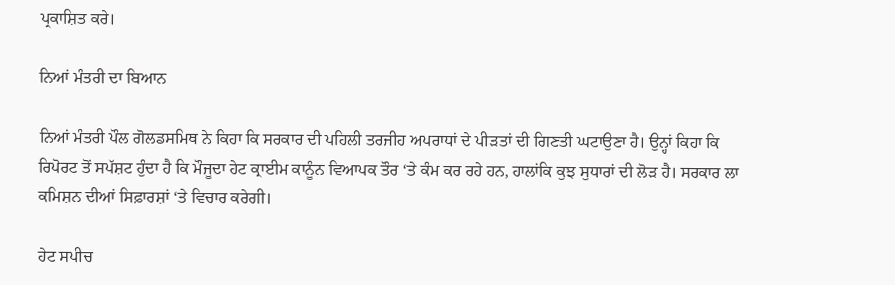ਪ੍ਰਕਾਸ਼ਿਤ ਕਰੇ।

ਨਿਆਂ ਮੰਤਰੀ ਦਾ ਬਿਆਨ

ਨਿਆਂ ਮੰਤਰੀ ਪੌਲ ਗੋਲਡਸਮਿਥ ਨੇ ਕਿਹਾ ਕਿ ਸਰਕਾਰ ਦੀ ਪਹਿਲੀ ਤਰਜੀਹ ਅਪਰਾਧਾਂ ਦੇ ਪੀੜਤਾਂ ਦੀ ਗਿਣਤੀ ਘਟਾਉਣਾ ਹੈ। ਉਨ੍ਹਾਂ ਕਿਹਾ ਕਿ ਰਿਪੋਰਟ ਤੋਂ ਸਪੱਸ਼ਟ ਹੁੰਦਾ ਹੈ ਕਿ ਮੌਜੂਦਾ ਹੇਟ ਕ੍ਰਾਈਮ ਕਾਨੂੰਨ ਵਿਆਪਕ ਤੌਰ ‘ਤੇ ਕੰਮ ਕਰ ਰਹੇ ਹਨ, ਹਾਲਾਂਕਿ ਕੁਝ ਸੁਧਾਰਾਂ ਦੀ ਲੋੜ ਹੈ। ਸਰਕਾਰ ਲਾ ਕਮਿਸ਼ਨ ਦੀਆਂ ਸਿਫ਼ਾਰਸ਼ਾਂ ‘ਤੇ ਵਿਚਾਰ ਕਰੇਗੀ।

ਹੇਟ ਸਪੀਚ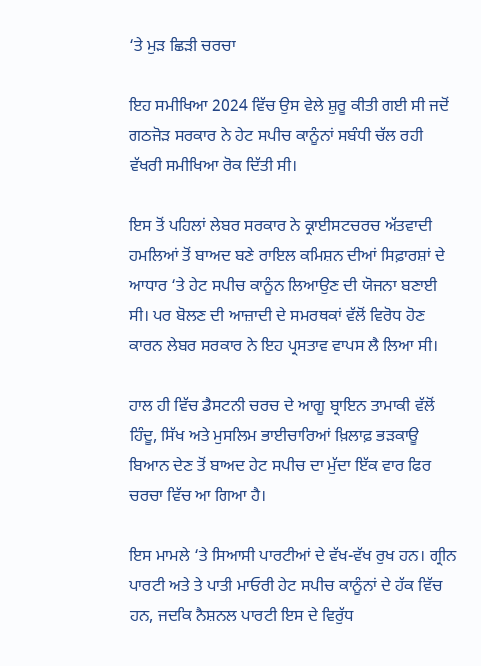‘ਤੇ ਮੁੜ ਛਿੜੀ ਚਰਚਾ

ਇਹ ਸਮੀਖਿਆ 2024 ਵਿੱਚ ਉਸ ਵੇਲੇ ਸ਼ੁਰੂ ਕੀਤੀ ਗਈ ਸੀ ਜਦੋਂ ਗਠਜੋੜ ਸਰਕਾਰ ਨੇ ਹੇਟ ਸਪੀਚ ਕਾਨੂੰਨਾਂ ਸਬੰਧੀ ਚੱਲ ਰਹੀ ਵੱਖਰੀ ਸਮੀਖਿਆ ਰੋਕ ਦਿੱਤੀ ਸੀ।

ਇਸ ਤੋਂ ਪਹਿਲਾਂ ਲੇਬਰ ਸਰਕਾਰ ਨੇ ਕ੍ਰਾਈਸਟਚਰਚ ਅੱਤਵਾਦੀ ਹਮਲਿਆਂ ਤੋਂ ਬਾਅਦ ਬਣੇ ਰਾਇਲ ਕਮਿਸ਼ਨ ਦੀਆਂ ਸਿਫ਼ਾਰਸ਼ਾਂ ਦੇ ਆਧਾਰ ‘ਤੇ ਹੇਟ ਸਪੀਚ ਕਾਨੂੰਨ ਲਿਆਉਣ ਦੀ ਯੋਜਨਾ ਬਣਾਈ ਸੀ। ਪਰ ਬੋਲਣ ਦੀ ਆਜ਼ਾਦੀ ਦੇ ਸਮਰਥਕਾਂ ਵੱਲੋਂ ਵਿਰੋਧ ਹੋਣ ਕਾਰਨ ਲੇਬਰ ਸਰਕਾਰ ਨੇ ਇਹ ਪ੍ਰਸਤਾਵ ਵਾਪਸ ਲੈ ਲਿਆ ਸੀ।

ਹਾਲ ਹੀ ਵਿੱਚ ਡੈਸਟਨੀ ਚਰਚ ਦੇ ਆਗੂ ਬ੍ਰਾਇਨ ਤਾਮਾਕੀ ਵੱਲੋਂ ਹਿੰਦੂ, ਸਿੱਖ ਅਤੇ ਮੁਸਲਿਮ ਭਾਈਚਾਰਿਆਂ ਖ਼ਿਲਾਫ਼ ਭੜਕਾਊ ਬਿਆਨ ਦੇਣ ਤੋਂ ਬਾਅਦ ਹੇਟ ਸਪੀਚ ਦਾ ਮੁੱਦਾ ਇੱਕ ਵਾਰ ਫਿਰ ਚਰਚਾ ਵਿੱਚ ਆ ਗਿਆ ਹੈ।

ਇਸ ਮਾਮਲੇ ‘ਤੇ ਸਿਆਸੀ ਪਾਰਟੀਆਂ ਦੇ ਵੱਖ-ਵੱਖ ਰੁਖ ਹਨ। ਗ੍ਰੀਨ ਪਾਰਟੀ ਅਤੇ ਤੇ ਪਾਤੀ ਮਾਓਰੀ ਹੇਟ ਸਪੀਚ ਕਾਨੂੰਨਾਂ ਦੇ ਹੱਕ ਵਿੱਚ ਹਨ, ਜਦਕਿ ਨੈਸ਼ਨਲ ਪਾਰਟੀ ਇਸ ਦੇ ਵਿਰੁੱਧ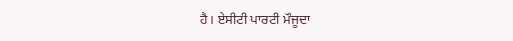ਹੈ। ਏਸੀਟੀ ਪਾਰਟੀ ਮੌਜੂਦਾ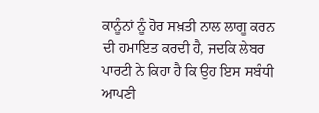ਕਾਨੂੰਨਾਂ ਨੂੰ ਹੋਰ ਸਖ਼ਤੀ ਨਾਲ ਲਾਗੂ ਕਰਨ ਦੀ ਹਮਾਇਤ ਕਰਦੀ ਹੈ, ਜਦਕਿ ਲੇਬਰ ਪਾਰਟੀ ਨੇ ਕਿਹਾ ਹੈ ਕਿ ਉਹ ਇਸ ਸਬੰਧੀ ਆਪਣੀ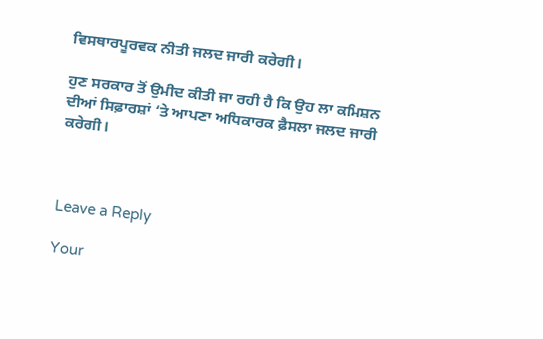ਵਿਸਥਾਰਪੂਰਵਕ ਨੀਤੀ ਜਲਦ ਜਾਰੀ ਕਰੇਗੀ।

ਹੁਣ ਸਰਕਾਰ ਤੋਂ ਉਮੀਦ ਕੀਤੀ ਜਾ ਰਹੀ ਹੈ ਕਿ ਉਹ ਲਾ ਕਮਿਸ਼ਨ ਦੀਆਂ ਸਿਫ਼ਾਰਸ਼ਾਂ ‘ਤੇ ਆਪਣਾ ਅਧਿਕਾਰਕ ਫ਼ੈਸਲਾ ਜਲਦ ਜਾਰੀ ਕਰੇਗੀ।



Leave a Reply

Your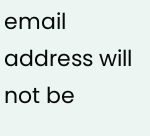email address will not be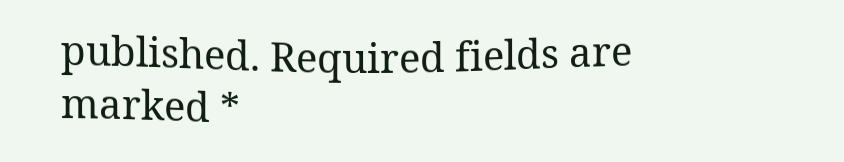published. Required fields are marked *